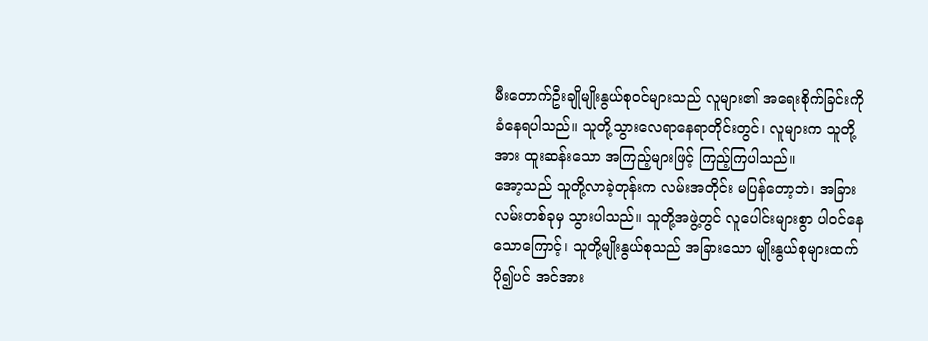မီးတောက်ဦးချိုမျိုးနွယ်စုဝင်များသည် လူများ၏ အရေးစိုက်ခြင်းကို ခံနေရပါသည်။ သူတို့သွားလေရာနေရာတိုင်းတွင်၊ လူများက သူတို့အား ထူးဆန်းသော အကြည့်များဖြင့် ကြည့်ကြပါသည်။
အော့သည် သူတို့လာခဲ့တုန်းက လမ်းအတိုင်း မပြန်တော့ဘဲ၊ အခြားလမ်းတစ်ခုမှ သွားပါသည်။ သူတို့အဖွဲ့တွင် လူပေါင်းများစွာ ပါဝင်နေသောကြောင့်၊ သူတို့မျိုးနွယ်စုသည် အခြားသော မျိုးနွယ်စုများထက် ပို၍ပင် အင်အား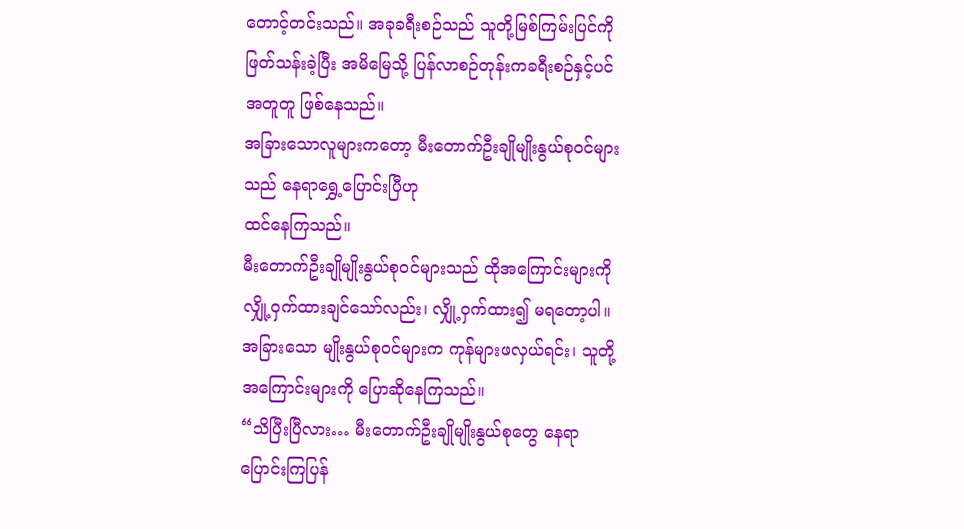တောင့်တင်းသည်။ အခုခရီးစဉ်သည် သူတို့မြစ်ကြမ်းပြင်ကို ဖြတ်သန်းခဲ့ပြီး အမိမြေသို့ ပြန်လာစဉ်တုန်းကခရီးစဉ်နှင့်ပင် အတူတူ ဖြစ်နေသည်။
အခြားသောလူများကတော့ မီးတောက်ဦးချိုမျိုးနွယ်စုဝင်များသည် နေရာရွှေ့ပြောင်းပြီဟု
ထင်နေကြသည်။
မီးတောက်ဦးချိုမျိုးနွယ်စုဝင်များသည် ထိုအကြောင်းများကို လျှို့ဝှက်ထားချင်သော်လည်း၊ လျှို့ဝှက်ထား၍ မရတော့ပါ။ အခြားသော မျိုးနွယ်စုဝင်များက ကုန်များဖလှယ်ရင်း၊ သူတို့အကြောင်းများကို ပြောဆိုနေကြသည်။
“သိပြီးပြီလား… မီးတောက်ဦးချိုမျိုးနွယ်စုတွေ နေရာပြောင်းကြပြန်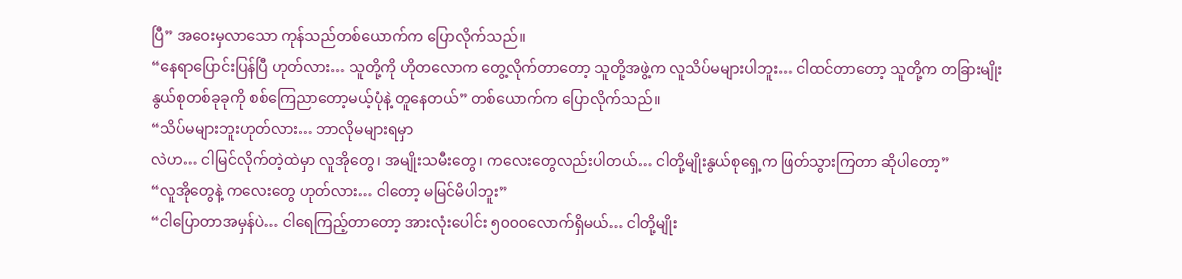ပြီ” အဝေးမှလာသော ကုန်သည်တစ်ယောက်က ပြောလိုက်သည်။
“နေရာပြောင်းပြန်ပြီ ဟုတ်လား… သူတို့ကို ဟိုတလောက တွေ့လိုက်တာတော့ သူတို့အဖွဲ့က လူသိပ်မများပါဘူး… ငါထင်တာတော့ သူတို့က တခြားမျိုးနွယ်စုတစ်ခုခုကို စစ်ကြေညာတော့မယ့်ပုံနဲ့ တူနေတယ်” တစ်ယောက်က ပြောလိုက်သည်။
“သိပ်မများဘူးဟုတ်လား… ဘာလိုမများရမှာ
လဲဟ… ငါမြင်လိုက်တဲ့ထဲမှာ လူအိုတွေ၊ အမျိုးသမီးတွေ၊ ကလေးတွေလည်းပါတယ်… ငါတို့မျိုးနွယ်စုရှေ့က ဖြတ်သွားကြတာ ဆိုပါတော့”
“လူအိုတွေနဲ့ ကလေးတွေ ဟုတ်လား… ငါတော့ မမြင်မိပါဘူး”
“ငါပြောတာအမှန်ပဲ… ငါရေကြည့်တာတော့ အားလုံးပေါင်း ၅၀၀၀လောက်ရှိမယ်… ငါတို့မျိုး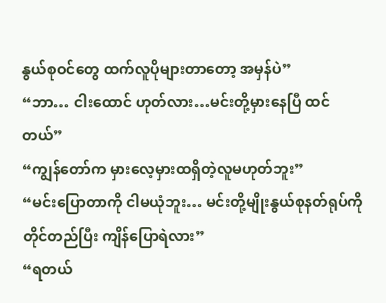နွယ်စုဝင်တွေ ထက်လူပိုများတာတော့ အမှန်ပဲ”
“ဘာ… ငါးထောင် ဟုတ်လား…မင်းတို့မှားနေပြီ ထင်တယ်”
“ကျွန်တော်က မှားလေ့မှားထရှိတဲ့လူမဟုတ်ဘူး”
“မင်းပြောတာကို ငါမယုံဘူး… မင်းတို့မျိုးနွယ်စုနတ်ရုပ်ကို တိုင်တည်ပြီး ကျိန်ပြောရဲလား”
“ရတယ်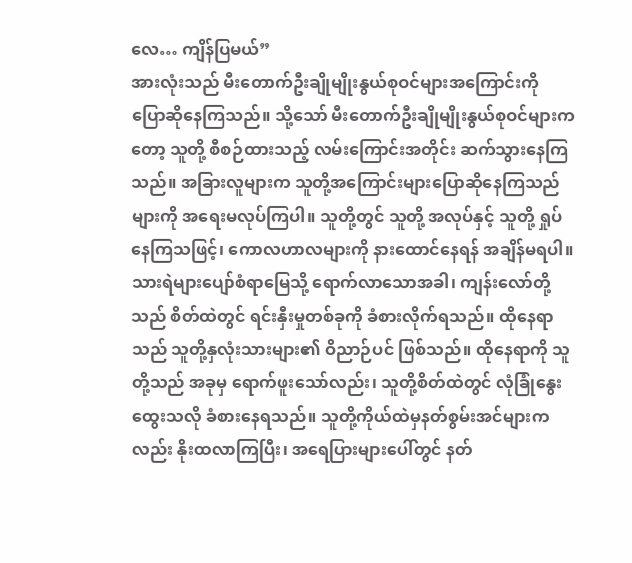လေ… ကျိန်ပြမယ်”
အားလုံးသည် မီးတောက်ဦးချိုမျိုးနွယ်စုဝင်များအကြောင်းကို ပြောဆိုနေကြသည်။ သို့သော် မီးတောက်ဦးချိုမျိုးနွယ်စုဝင်များကတော့ သူတို့ စီစဉ်ထားသည့် လမ်းကြောင်းအတိုင်း ဆက်သွားနေကြသည်။ အခြားလူများက သူတို့အကြောင်းများပြောဆိုနေကြသည်များကို အရေးမလုပ်ကြပါ။ သူတို့တွင် သူတို့ အလုပ်နှင့် သူတို့ ရှုပ်နေကြသဖြင့်၊ ကောလဟာလများကို နားထောင်နေရန် အချိန်မရပါ။
သားရဲများပျော်စံရာမြေသို့ ရောက်လာသောအခါ၊ ကျန်းလော်တို့သည် စိတ်ထဲတွင် ရင်းနှီးမှုတစ်ခုကို ခံစားလိုက်ရသည်။ ထိုနေရာသည် သူတို့နှလုံးသားများ၏ ဝိညာဉ်ပင် ဖြစ်သည်။ ထိုနေရာကို သူတို့သည် အခုမှ ရောက်ဖူးသော်လည်း၊ သူတို့စိတ်ထဲတွင် လုံခြုံနွေးထွေးသလို ခံစားနေရသည်။ သူတို့ကိုယ်ထဲမှနတ်စွမ်းအင်များကလည်း နိုးထလာကြပြီး၊ အရေပြားများပေါ်တွင် နတ်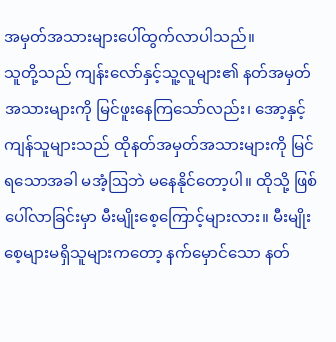အမှတ်အသားများပေါ်ထွက်လာပါသည်။
သူတို့သည် ကျန်းလော်နှင့်သူ့လူများ၏ နတ်အမှတ်အသားများကို မြင်ဖူးနေကြသော်လည်း၊ အော့နှင့် ကျန်သူများသည် ထိုနတ်အမှတ်အသားများကို မြင်ရသောအခါ မအံ့ဩဘဲ မနေနိုင်တော့ပါ။ ထိုသို့ ဖြစ်ပေါ်လာခြင်းမှာ မီးမျိုးစေ့ကြောင့်များလား။ မီးမျိုးစေ့များမရှိသူများကတော့ နက်မှောင်သော နတ်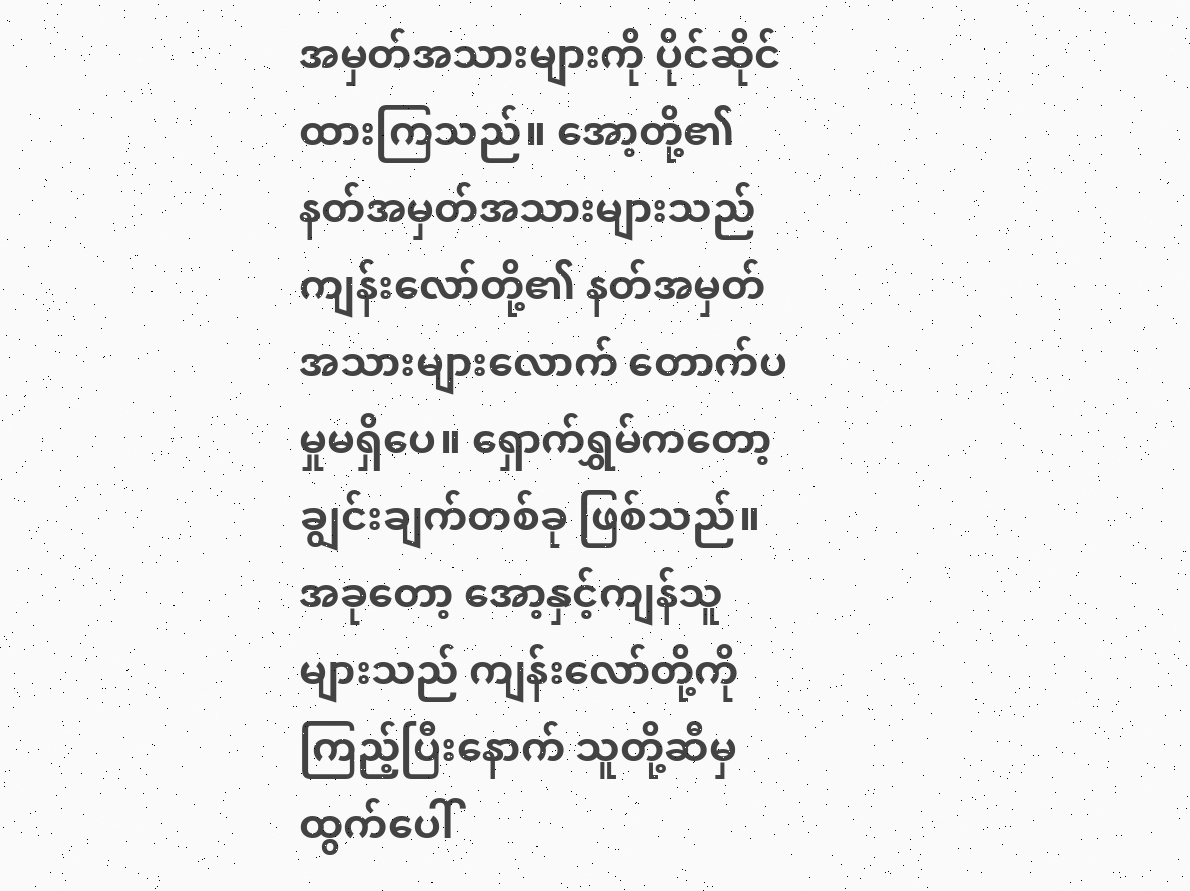အမှတ်အသားများကို ပိုင်ဆိုင်ထားကြသည်။ အော့တို့၏ နတ်အမှတ်အသားများသည် ကျန်းလော်တို့၏ နတ်အမှတ်အသားများလောက် တောက်ပမှုမရှိပေ။ ရှောက်ရွှမ်ကတော့ ချွင်းချက်တစ်ခု ဖြစ်သည်။ အခုတော့ အော့နှင့်ကျန်သူများသည် ကျန်းလော်တို့ကိုကြည့်ပြီးနောက် သူတို့ဆီမှ ထွက်ပေါ်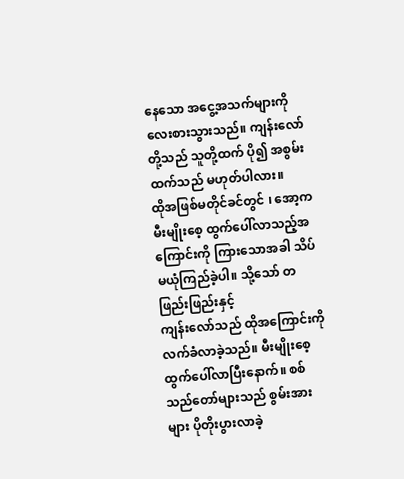နေသော အငွေ့အသက်များကို လေးစားသွားသည်။ ကျန်းလော်တို့သည် သူတို့ထက် ပို၍ အစွမ်းထက်သည် မဟုတ်ပါလား။
ထိုအဖြစ်မတိုင်ခင်တွင် ၊ အော့က မီးမျိုးစေ့ ထွက်ပေါ်လာသည့်အကြောင်းကို ကြားသောအခါ သိပ်မယုံကြည်ခဲ့ပါ။ သို့သော် တဖြည်းဖြည်းနှင့်
ကျန်းလော်သည် ထိုအကြောင်းကို လက်ခံလာခဲ့သည်။ မီးမျိုးစေ့ထွက်ပေါ်လာပြီးနောက်။ စစ်သည်တော်များသည် စွမ်းအားများ ပိုတိုးပွားလာခဲ့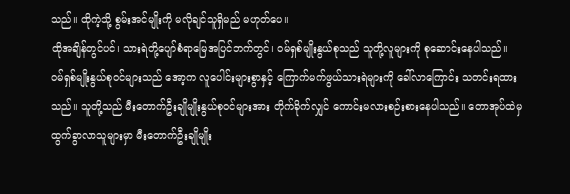သည်။ ထိုကဲ့သို့ စွမ်းအင်မျိုးကို မလိုချင်သူရှိမည် မဟုတ်ပေ။
ထိုအချိန်တွင်ပင်၊ သားရဲတို့ပျော်စံရာမြေအပြင်ဘက်တွင်၊ ဝမ်ရှစ်မျိုးနွယ်စုသည် သူတို့လူများကို စုဆောင်းနေပါသည်။
ဝမ်ရှစ်မျိုးနွယ်စုဝင်များသည် အော့က လူပေါင်းများစွာနှင့် ကြောက်မက်ဖွယ်သားရဲများကို ခေါ်လာကြောင်း သတင်းရထားသည်။ သူတို့သည် မီးတောက်ဦးချိုမျိုးနွယ်စုဝင်များအား တိုက်ခိုက်လျှင် ကောင်းမလားစဉ်းစားနေပါသည်။ တောအုပ်ထဲမှ ထွက်ခွာလာသူများမှာ မီးတောက်ဦးချိုမျိုး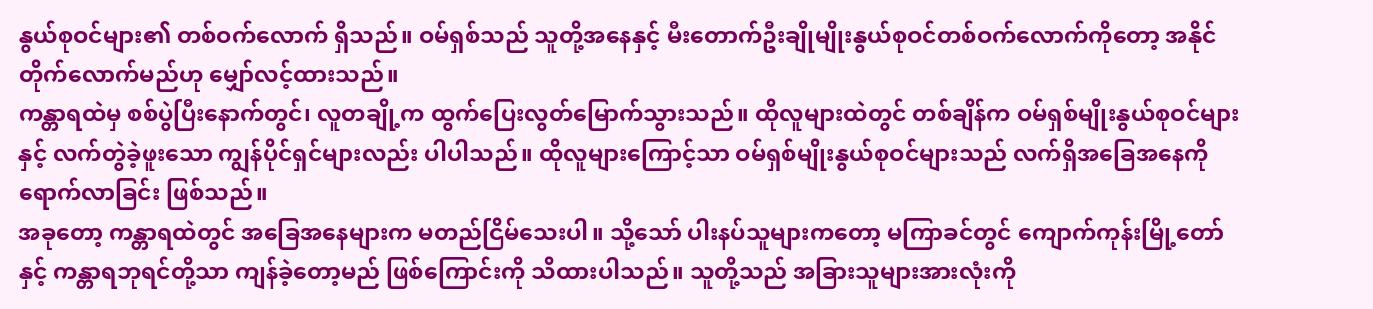နွယ်စုဝင်များ၏ တစ်ဝက်လောက် ရှိသည်။ ဝမ်ရှစ်သည် သူတို့အနေနှင့် မီးတောက်ဦးချိုမျိုးနွယ်စုဝင်တစ်ဝက်လောက်ကိုတော့ အနိုင်တိုက်လောက်မည်ဟု မျှော်လင့်ထားသည်။
ကန္တာရထဲမှ စစ်ပွဲပြီးနောက်တွင်၊ လူတချို့က ထွက်ပြေးလွတ်မြောက်သွားသည်။ ထိုလူများထဲတွင် တစ်ချိန်က ဝမ်ရှစ်မျိုးနွယ်စုဝင်များနှင့် လက်တွဲခဲ့ဖူးသော ကျွန်ပိုင်ရှင်များလည်း ပါပါသည်။ ထိုလူများကြောင့်သာ ဝမ်ရှစ်မျိုးနွယ်စုဝင်များသည် လက်ရှိအခြေအနေကို ရောက်လာခြင်း ဖြစ်သည်။
အခုတော့ ကန္တာရထဲတွင် အခြေအနေများက မတည်ငြိမ်သေးပါ။ သို့သော် ပါးနပ်သူများကတော့ မကြာခင်တွင် ကျောက်ကုန်းမြို့တော်နှင့် ကန္တာရဘုရင်တို့သာ ကျန်ခဲ့တော့မည် ဖြစ်ကြောင်းကို သိထားပါသည်။ သူတို့သည် အခြားသူများအားလုံးကို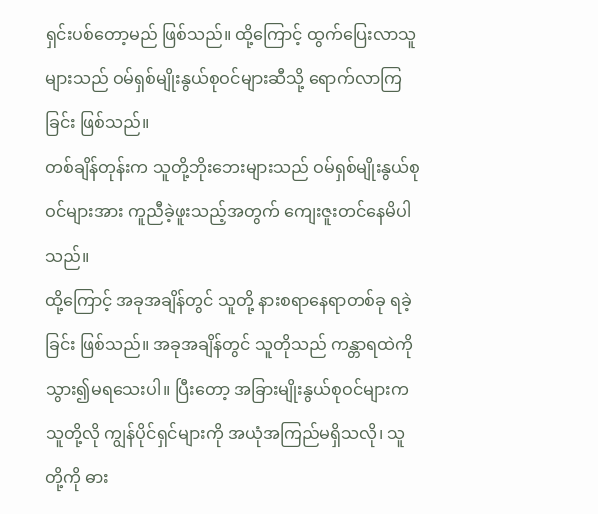ရှင်းပစ်တော့မည် ဖြစ်သည်။ ထို့ကြောင့် ထွက်ပြေးလာသူများသည် ဝမ်ရှစ်မျိုးနွယ်စုဝင်များဆီသို့ ရောက်လာကြခြင်း ဖြစ်သည်။
တစ်ချိန်တုန်းက သူတို့ဘိုးဘေးများသည် ဝမ်ရှစ်မျိုးနွယ်စုဝင်များအား ကူညီခဲ့ဖူးသည့်အတွက် ကျေးဇူးတင်နေမိပါသည်။
ထို့ကြောင့် အခုအချိန်တွင် သူတို့ နားစရာနေရာတစ်ခု ရခဲ့ခြင်း ဖြစ်သည်။ အခုအချိန်တွင် သူတိုသည် ကန္တာရထဲကို သွား၍မရသေးပါ။ ပြီးတော့ အခြားမျိုးနွယ်စုဝင်များက သူတို့လို ကျွန်ပိုင်ရှင်များကို အယုံအကြည်မရှိသလို၊ သူတို့ကို ဓား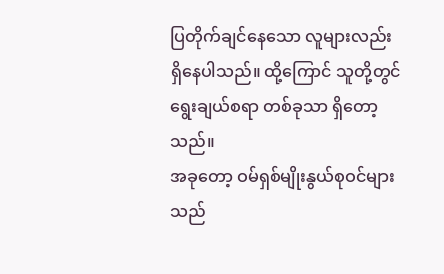ပြတိုက်ချင်နေသော လူများလည်း ရှိနေပါသည်။ ထို့ကြောင် သူတို့တွင် ရွေးချယ်စရာ တစ်ခုသာ ရှိတော့သည်။
အခုတော့ ဝမ်ရှစ်မျိုးနွယ်စုဝင်များသည်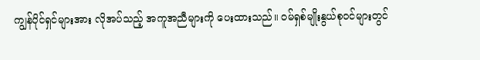ကျွန်ပိုင်ရှင်များအား လိုအပ်သည့် အကူအညီများကို ပေးထားသည်။ ဝမ်ရှစ်မျိုးနွယ်စုဝင်များတွင်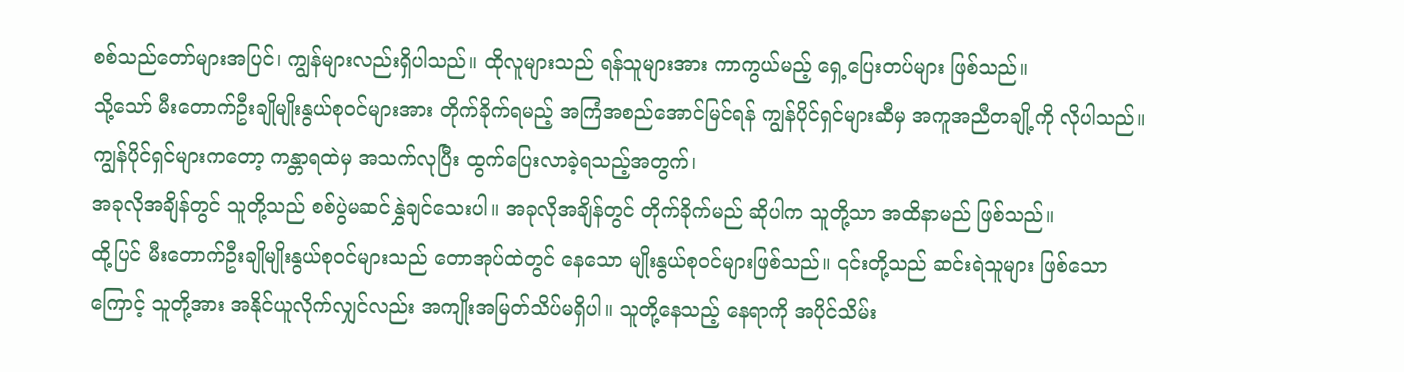စစ်သည်တော်များအပြင်၊ ကျွန်များလည်းရှိပါသည်။ ထိုလူများသည် ရန်သူများအား ကာကွယ်မည့် ရှေ့ပြေးတပ်များ ဖြစ်သည်။
သို့သော် မီးတောက်ဦးချိုမျိုးနွယ်စုဝင်များအား တိုက်ခိုက်ရမည့် အကြံအစည်အောင်မြင်ရန် ကျွန်ပိုင်ရှင်များဆီမှ အကူအညီတချို့ကို လိုပါသည်။ ကျွန်ပိုင်ရှင်များကတော့ ကန္တာရထဲမှ အသက်လုပြီး ထွက်ပြေးလာခဲ့ရသည့်အတွက်၊
အခုလိုအချိန်တွင် သူတို့သည် စစ်ပွဲမဆင်နွှဲချင်သေးပါ။ အခုလိုအချိန်တွင် တိုက်ခိုက်မည် ဆိုပါက သူတို့သာ အထိနာမည် ဖြစ်သည်။
ထို့ပြင် မီးတောက်ဦးချိုမျိုးနွယ်စုဝင်များသည် တောအုပ်ထဲတွင် နေသော မျိုးနွယ်စုဝင်များဖြစ်သည်။ ၎င်းတို့သည် ဆင်းရဲသူများ ဖြစ်သောကြောင့် သူတို့အား အနိုင်ယူလိုက်လျှင်လည်း အကျိုးအမြတ်သိပ်မရှိပါ။ သူတို့နေသည့် နေရာကို အပိုင်သိမ်း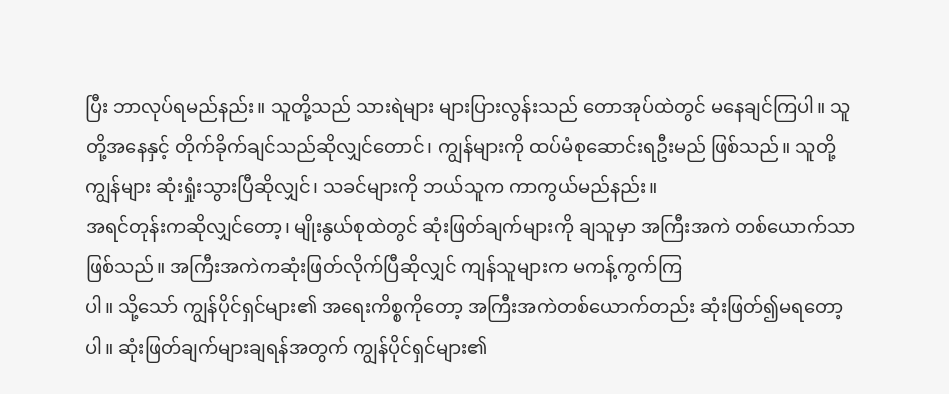ပြီး ဘာလုပ်ရမည်နည်း။ သူတို့သည် သားရဲများ များပြားလွန်းသည် တောအုပ်ထဲတွင် မနေချင်ကြပါ။ သူတို့အနေနှင့် တိုက်ခိုက်ချင်သည်ဆိုလျှင်တောင်၊ ကျွန်များကို ထပ်မံစုဆောင်းရဦးမည် ဖြစ်သည်။ သူတို့ကျွန်များ ဆုံးရှုံးသွားပြီဆိုလျှင်၊ သခင်များကို ဘယ်သူက ကာကွယ်မည်နည်း။
အရင်တုန်းကဆိုလျှင်တော့၊ မျိုးနွယ်စုထဲတွင် ဆုံးဖြတ်ချက်များကို ချသူမှာ အကြီးအကဲ တစ်ယောက်သာ ဖြစ်သည်။ အကြီးအကဲကဆုံးဖြတ်လိုက်ပြီဆိုလျှင် ကျန်သူများက မကန့်ကွက်ကြ
ပါ။ သို့သော် ကျွန်ပိုင်ရှင်များ၏ အရေးကိစ္စကိုတော့ အကြီးအကဲတစ်ယောက်တည်း ဆုံးဖြတ်၍မရတော့ပါ။ ဆုံးဖြတ်ချက်များချရန်အတွက် ကျွန်ပိုင်ရှင်များ၏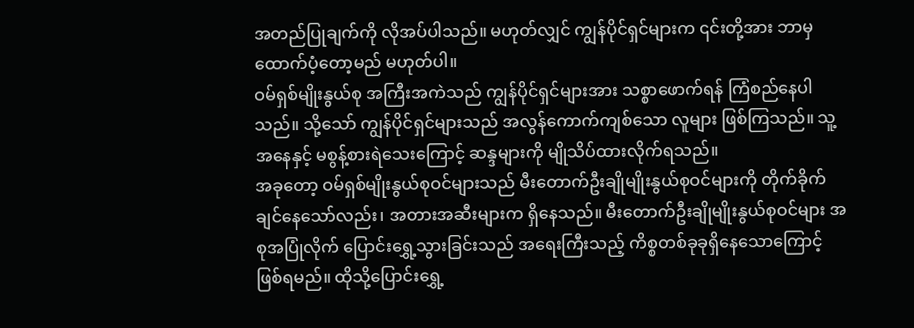အတည်ပြုချက်ကို လိုအပ်ပါသည်။ မဟုတ်လျှင် ကျွန်ပိုင်ရှင်များက ၎င်းတို့အား ဘာမှထောက်ပံ့တော့မည် မဟုတ်ပါ။
ဝမ်ရှစ်မျိုးနွယ်စု အကြီးအကဲသည် ကျွန်ပိုင်ရှင်များအား သစ္စာဖောက်ရန် ကြံစည်နေပါသည်။ သို့သော် ကျွန်ပိုင်ရှင်များသည် အလွန်ကောက်ကျစ်သော လူများ ဖြစ်ကြသည်။ သူ့အနေနှင့် မစွန့်စားရဲသေးကြောင့် ဆန္ဒများကို မျိုသိပ်ထားလိုက်ရသည်။
အခုတော့ ဝမ်ရှစ်မျိုးနွယ်စုဝင်များသည် မီးတောက်ဦးချိုမျိုးနွယ်စုဝင်များကို တိုက်ခိုက်ချင်နေသော်လည်း၊ အတားအဆီးများက ရှိနေသည်။ မီးတောက်ဦးချိုမျိုးနွယ်စုဝင်များ အစုအပြုံလိုက် ပြောင်းရွှေ့သွားခြင်းသည် အရေးကြီးသည့် ကိစ္စတစ်ခုခုရှိနေသောကြောင့် ဖြစ်ရမည်။ ထိုသို့ပြောင်းရွှေ့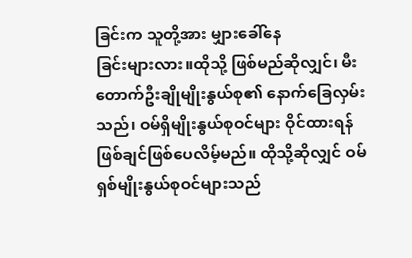ခြင်းက သူတို့အား မျှားခေါ်နေ
ခြင်းများလား။ထိုသို့ ဖြစ်မည်ဆိုလျှင်၊ မီးတောက်ဦးချိုမျိုးနွယ်စု၏ နောက်ခြေလှမ်းသည်၊ ဝမ်ရှိမျိုးနွယ်စုဝင်များ ဝိုင်ထားရန် ဖြစ်ချင်ဖြစ်ပေလိမ့်မည်။ ထိုသို့ဆိုလျှင် ဝမ်ရှစ်မျိုးနွယ်စုဝင်များသည်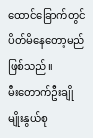ထောင်ခြောက်တွင် ပိတ်မိနေတော့မည် ဖြစ်သည်။
မီးတောက်ဦးချိုမျိုးနွယ်စု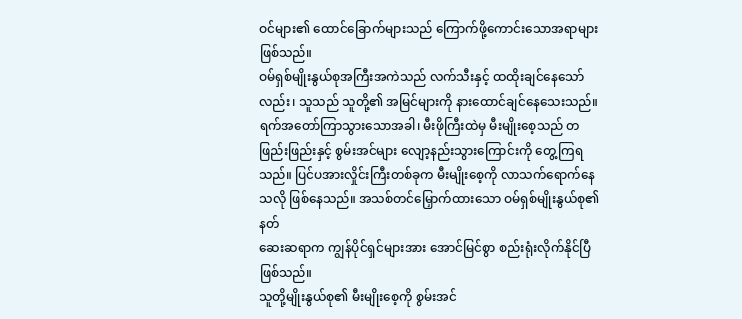ဝင်များ၏ ထောင်ခြောက်များသည် ကြောက်ဖို့ကောင်းသောအရာများ ဖြစ်သည်။
ဝမ်ရှစ်မျိုးနွယ်စုအကြီးအကဲသည် လက်သီးနှင့် ထထိုးချင်နေသော်လည်း၊ သူသည် သူတို့၏ အမြင်များကို နားထောင်ချင်နေသေးသည်။
ရက်အတော်ကြာသွားသောအခါ၊ မီးဖိုကြီးထဲမှ မီးမျိုးစေ့သည် တဖြည်းဖြည်းနှင့် စွမ်းအင်များ လျော့နည်းသွားကြောင်းကို တွေ့ကြရသည်။ ပြင်ပအားလှိုင်းကြီးတစ်ခုက မီးမျိုးစေ့ကို လာသက်ရောက်နေသလို ဖြစ်နေသည်။ အသစ်တင်မြှောက်ထားသော ဝမ်ရှစ်မျိုးနွယ်စု၏ နတ်
ဆေးဆရာက ကျွန်ပိုင်ရှင်များအား အောင်မြင်စွာ စည်းရုံးလိုက်နိုင်ပြီ ဖြစ်သည်။
သူတို့မျိုးနွယ်စု၏ မီးမျိုးစေ့ကို စွမ်းအင်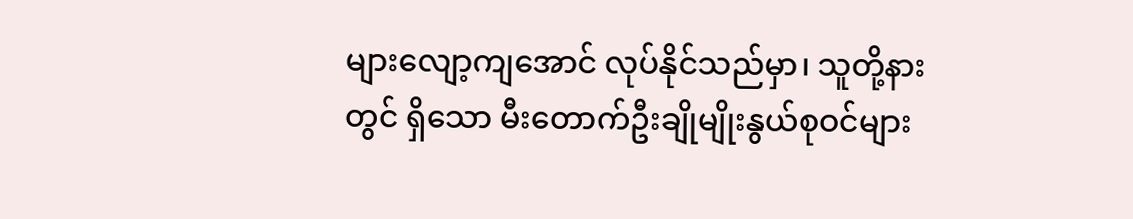များလျော့ကျအောင် လုပ်နိုင်သည်မှာ၊ သူတို့နားတွင် ရှိသော မီးတောက်ဦးချိုမျိုးနွယ်စုဝင်များ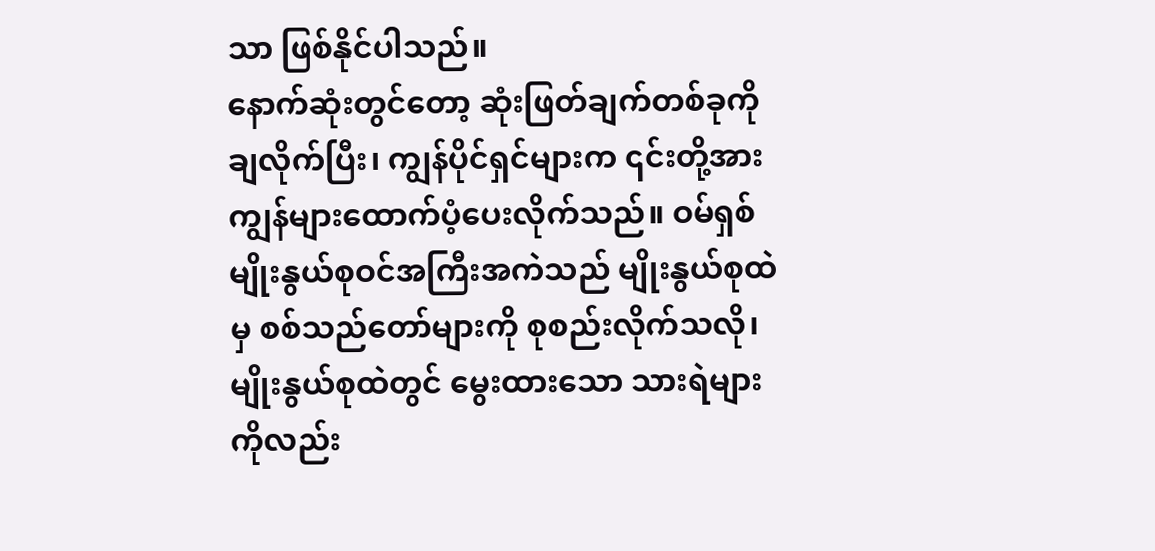သာ ဖြစ်နိုင်ပါသည်။
နောက်ဆုံးတွင်တော့ ဆုံးဖြတ်ချက်တစ်ခုကို ချလိုက်ပြီး၊ ကျွန်ပိုင်ရှင်များက ၎င်းတို့အား ကျွန်များထောက်ပံ့ပေးလိုက်သည်။ ဝမ်ရှစ်မျိုးနွယ်စုဝင်အကြီးအကဲသည် မျိုးနွယ်စုထဲမှ စစ်သည်တော်များကို စုစည်းလိုက်သလို၊ မျိုးနွယ်စုထဲတွင် မွေးထားသော သားရဲများကိုလည်း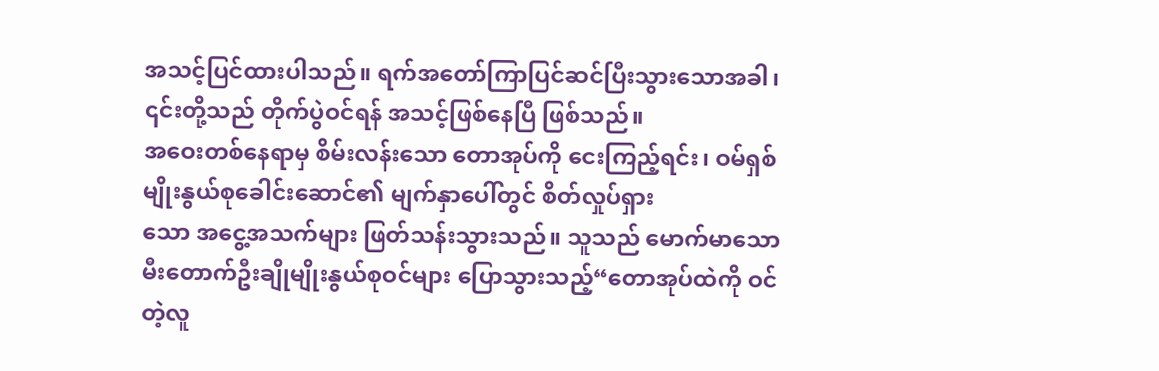အသင့်ပြင်ထားပါသည်။ ရက်အတော်ကြာပြင်ဆင်ပြီးသွားသောအခါ၊ ၎င်းတို့သည် တိုက်ပွဲဝင်ရန် အသင့်ဖြစ်နေပြီ ဖြစ်သည်။
အဝေးတစ်နေရာမှ စိမ်းလန်းသော တောအုပ်ကို ငေးကြည့်ရင်း၊ ဝမ်ရှစ်မျိုးနွယ်စုခေါင်းဆောင်၏ မျက်နှာပေါ်တွင် စိတ်လှုပ်ရှား
သော အငွေ့အသက်များ ဖြတ်သန်းသွားသည်။ သူသည် မောက်မာသော မီးတောက်ဦးချိုမျိုးနွယ်စုဝင်များ ပြောသွားသည့်“တောအုပ်ထဲကို ဝင်တဲ့လူ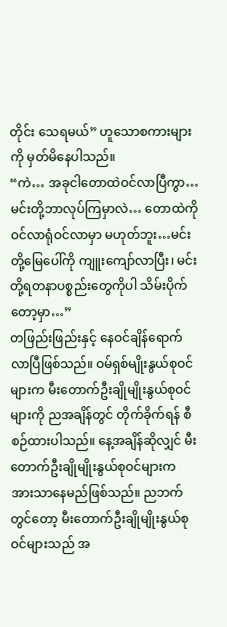တိုင်း သေရမယ်” ဟူသောစကားများကို မှတ်မိနေပါသည်။
“ကဲ… အခုငါတောထဲဝင်လာပြီကွာ… မင်းတို့ဘာလုပ်ကြမှာလဲ… တောထဲကို ဝင်လာရုံဝင်လာမှာ မဟုတ်ဘူး…မင်းတို့မြေပေါ်ကို ကျူးကျော်လာပြီး၊ မင်းတို့ရတနာပစ္စည်းတွေကိုပါ သိမ်းပိုက်တော့မှာ…”
တဖြည်းဖြည်းနှင့် နေဝင်ချိန်ရောက်လာပြီဖြစ်သည်။ ဝမ်ရှစ်မျိုးနွယ်စုဝင်များက မီးတောက်ဦးချိုမျိုးနွယ်စုဝင်များကို ညအချိန်တွင် တိုက်ခိုက်ရန် စီစဉ်ထားပါသည်။ နေ့အချိန်ဆိုလျှင် မီးတောက်ဦးချိုမျိုးနွယ်စုဝင်များက အားသာနေမည်ဖြစ်သည်။ ညဘက်တွင်တော့ မီးတောက်ဦးချိုမျိုးနွယ်စုဝင်များသည် အ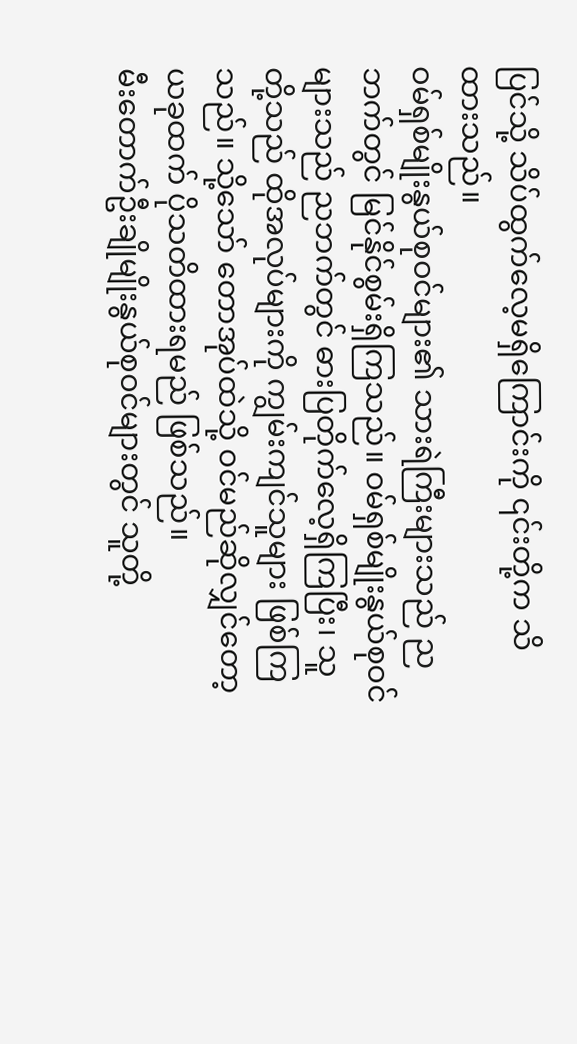ပြင်သို့ သိပ်ထွက်လေ့မရှိကြောင်းကို ၎င်းတို့က သိထားသည်။
ဝမ်ရှစ်မျိုးနွယ်စုဝင်များ၏ သားရဲကြီးများသည် ညဘက်တွင် မြင်နိုင်စွမ်းရှိကြသည်။ ဝမ်ရှစ်မျိုးနွယ်စုဝင်များသည် ညဘက်တွင် ဓားပြတိုက်လေ့ရှိကြပြီး၊ သူတို့သည် ထိုအလုပ်များကို ကျွမ်းကျင်သူများ ဖြစ်ကြသည်။ သို့သော် တောအုပ်ထဲသို့ ဝင်မည်ဆိုလျှင်တော့ ယခုထက် ပိုသတိထားရမည် ဖြစ်သည်။
မီးတောက်ဦးချိုမျိုးနွယ်စုဝင်များတွင် သူတို့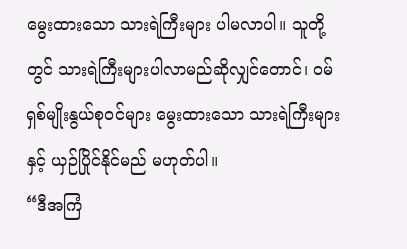မွေးထားသော သားရဲကြီးများ ပါမလာပါ။ သူတို့တွင် သားရဲကြီးများပါလာမည်ဆိုလျှင်တောင်၊ ဝမ်ရှစ်မျိုးနွယ်စုဝင်များ မွေးထားသော သားရဲကြီးများနှင့် ယှဉ်ပြိုင်နိုင်မည် မဟုတ်ပါ။
“ဒီအကြံ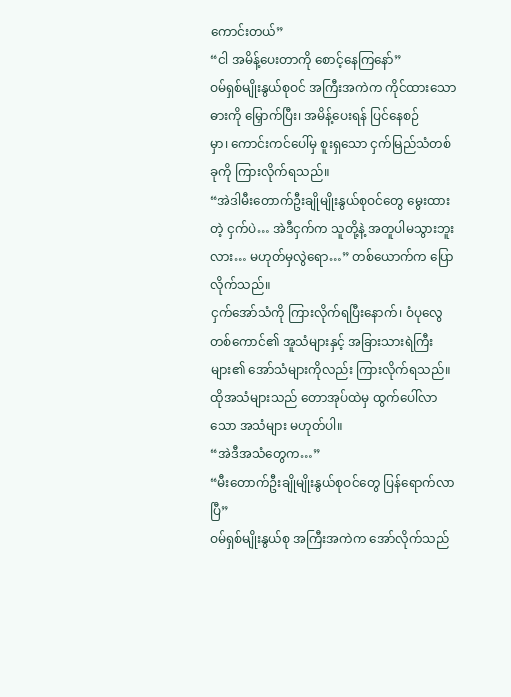ကောင်းတယ်”
“ငါ အမိန့်ပေးတာကို စောင့်နေကြနော်”
ဝမ်ရှစ်မျိုးနွယ်စုဝင် အကြီးအကဲက ကိုင်ထားသော ဓားကို မြှောက်ပြီး၊ အမိန့်ပေးရန် ပြင်နေစဉ်
မှာ၊ ကောင်းကင်ပေါ်မှ စူးရှသော ငှက်မြည်သံတစ်ခုကို ကြားလိုက်ရသည်။
“အဲဒါမီးတောက်ဦးချိုမျိုးနွယ်စုဝင်တွေ မွေးထားတဲ့ ငှက်ပဲ… အဲဒီငှက်က သူတို့နဲ့ အတူပါမသွားဘူးလား… မဟုတ်မှလွဲရော…” တစ်ယောက်က ပြောလိုက်သည်။
ငှက်အော်သံကို ကြားလိုက်ရပြီးနောက်၊ ဝံပုလွေတစ်ကောင်၏ အူသံများနှင့် အခြားသားရဲကြီးများ၏ အော်သံများကိုလည်း ကြားလိုက်ရသည်။
ထိုအသံများသည် တောအုပ်ထဲမှ ထွက်ပေါ်လာသော အသံများ မဟုတ်ပါ။
“အဲဒီအသံတွေက…”
“မီးတောက်ဦးချိုမျိုးနွယ်စုဝင်တွေ ပြန်ရောက်လာပြီ”
ဝမ်ရှစ်မျိုးနွယ်စု အကြီးအကဲက အော်လိုက်သည်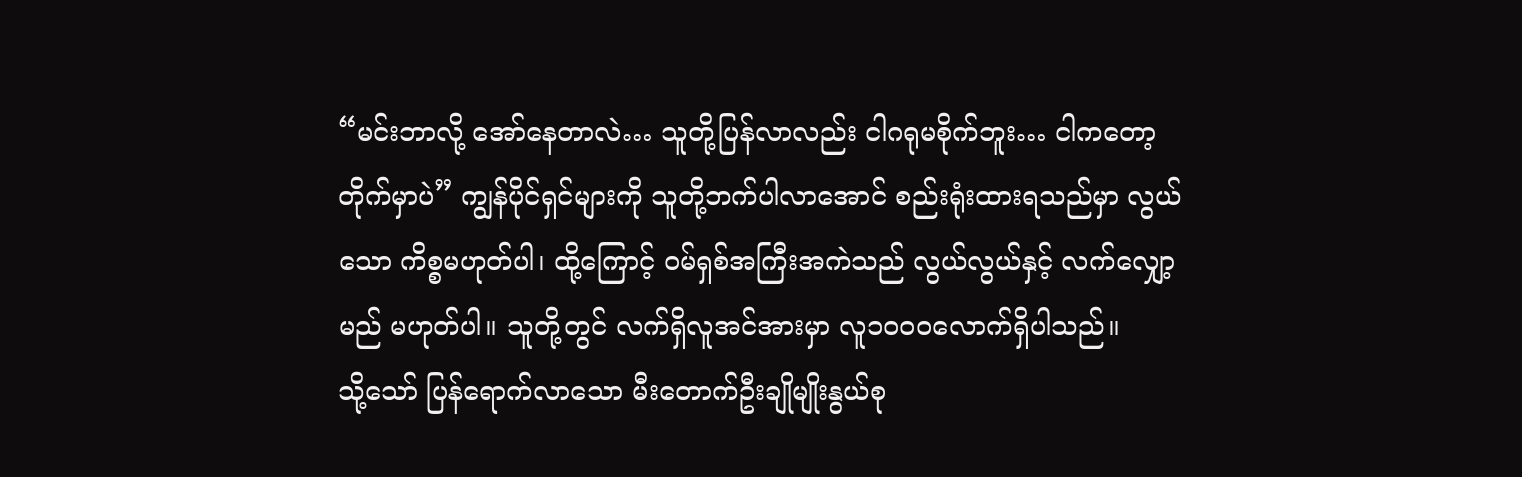“မင်းဘာလို့ အော်နေတာလဲ… သူတို့ပြန်လာလည်း ငါဂရုမစိုက်ဘူး… ငါကတော့ တိုက်မှာပဲ” ကျွန်ပိုင်ရှင်များကို သူတို့ဘက်ပါလာအောင် စည်းရုံးထားရသည်မှာ လွယ်သော ကိစ္စမဟုတ်ပါ၊ ထို့ကြောင့် ဝမ်ရှစ်အကြီးအကဲသည် လွယ်လွယ်နှင့် လက်လျှော့မည် မဟုတ်ပါ။ သူတို့တွင် လက်ရှိလူအင်အားမှာ လူ၁၀၀၀လောက်ရှိပါသည်။
သို့သော် ပြန်ရောက်လာသော မီးတောက်ဦးချိုမျိုးနွယ်စု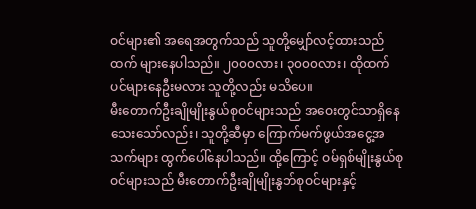ဝင်များ၏ အရေအတွက်သည် သူတို့မျှော်လင့်ထားသည်ထက် များနေပါသည်။ ၂၀၀၀လား၊ ၃၀၀၀လား၊ ထိုထက်ပင်များနေဦးမလား သူတို့လည်း မသိပေ။
မီးတောက်ဦးချိုမျိုးနွယ်စုဝင်များသည် အဝေးတွင်သာရှိနေသေးသော်လည်း၊ သူတို့ဆီမှာ ကြောက်မက်ဖွယ်အငွေ့အသက်များ ထွက်ပေါ်နေပါသည်။ ထို့ကြောင့် ဝမ်ရှစ်မျိုးနွယ်စုဝင်များသည် မီးတောက်ဦးချိုမျိုးနွဘ်စုဝင်များနှင့်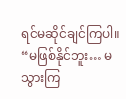ရင်မဆိုင်ချင်ကြပါ။
“မဖြစ်နိုင်ဘူး… မသွားကြ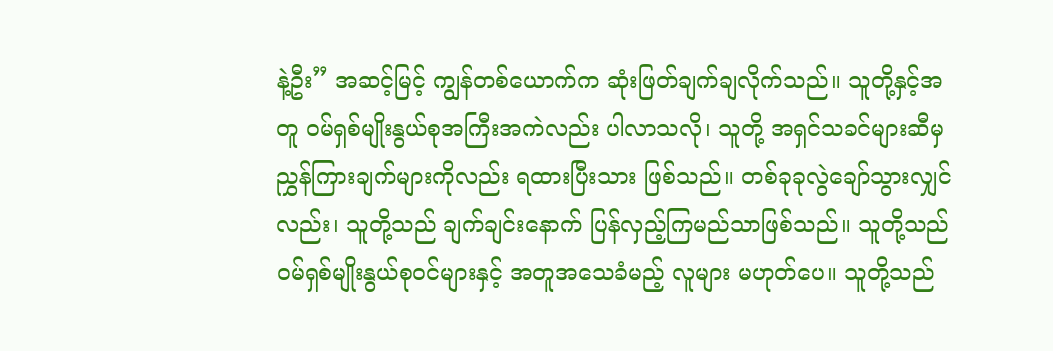နဲ့ဦး” အဆင့်မြင့် ကျွန်တစ်ယောက်က ဆုံးဖြတ်ချက်ချလိုက်သည်။ သူတို့နှင့်အတူ ဝမ်ရှစ်မျိုးနွယ်စုအကြီးအကဲလည်း ပါလာသလို၊ သူတို့ အရှင်သခင်များဆီမှ ညွှန်ကြားချက်များကိုလည်း ရထားပြီးသား ဖြစ်သည်။ တစ်ခုခုလွဲချော်သွားလျှင်လည်း၊ သူတို့သည် ချက်ချင်းနောက် ပြန်လှည့်ကြမည်သာဖြစ်သည်။ သူတို့သည် ဝမ်ရှစ်မျိုးနွယ်စုဝင်များနှင့် အတူအသေခံမည့် လူများ မဟုတ်ပေ။ သူတို့သည်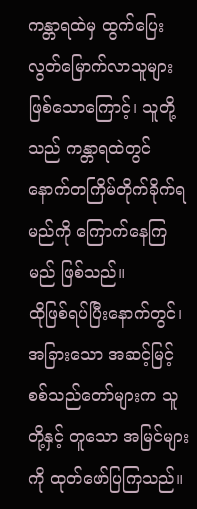ကန္တာရထဲမှ ထွက်ပြေးလွတ်မြောက်လာသူများ ဖြစ်သောကြောင့်၊ သူတို့သည် ကန္တာရထဲတွင် နောက်တကြိမ်တိုက်ခိုက်ရမည်ကို ကြောက်နေကြမည် ဖြစ်သည်။
ထိုဖြစ်ရပ်ပြီးနောက်တွင်၊ အခြားသော အဆင့်မြင့် စစ်သည်တော်များက သူတို့နှင့် တူသော အမြင်များကို ထုတ်ဖော်ပြကြသည်။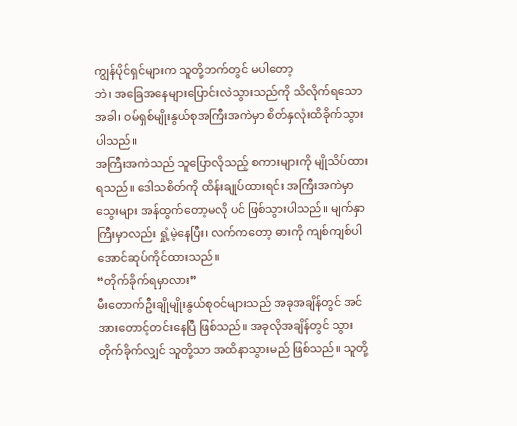ကျွန်ပိုင်ရှင်များက သူတို့ဘက်တွင် မပါတော့
ဘဲ၊ အခြေအနေများပြောင်းလဲသွားသည်ကို သိလိုက်ရသောအခါ၊ ဝမ်ရှစ်မျိုးနွယ်စုအကြီးအကဲမှာ စိတ်နှလုံးထိခိုက်သွားပါသည်။
အကြီးအကဲသည် သူပြောလိုသည့် စကားများကို မျိုသိပ်ထားရသည်။ ဒေါသစိတ်ကို ထိန်းချုပ်ထားရင်း အကြီးအကဲမှာ သွေးများ အန်ထွက်တော့မလို ပင် ဖြစ်သွားပါသည်။ မျက်နှာကြီးမှာလည်း ရှုံ့မဲ့နေပြီး၊ လက်ကတော့ ဓားကို ကျစ်ကျစ်ပါအောင်ဆုပ်ကိုင်ထားသည်။
“တိုက်ခိုက်ရမှာလား”
မီးတောက်ဦးချိုမျိုးနွယ်စုဝင်များသည် အခုအချိန်တွင် အင်အားတောင့်တင်းနေပြီ ဖြစ်သည်။ အခုလိုအချိန်တွင် သွားတိုက်ခိုက်လျှင် သူတို့သာ အထိနာသွားမည် ဖြစ်သည်။ သူတို့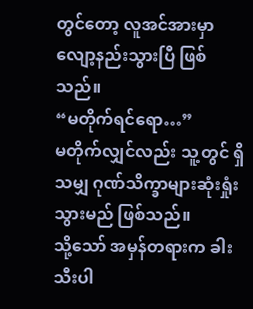တွင်တော့ လူအင်အားမှာ လျော့နည်းသွားပြီ ဖြစ်သည်။
“မတိုက်ရင်ရော…”
မတိုက်လျှင်လည်း သူ့တွင် ရှိသမျှ ဂုဏ်သိက္ခာများဆုံးရှုံးသွားမည် ဖြစ်သည်။
သို့သော် အမှန်တရားက ခါးသီးပါ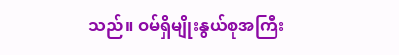သည်။ ဝမ်ရှိမျိုးနွယ်စုအကြီး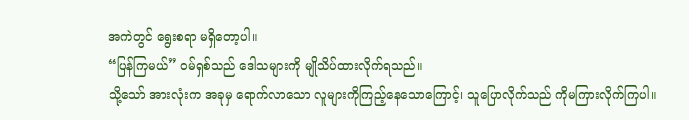အကဲတွင် ရွေးစရာ မရှိတော့ပါ။
“ပြန်ကြမယ်” ဝမ်ရှစ်သည် ဒေါသများကို မျိုသိပ်ထားလိုက်ရသည်။
သို့သော် အားလုံးက အခုမှ ရောက်လာသော လူများကိုကြည့်နေသောကြောင့်၊ သူပြောလိုက်သည် ကိုမကြားလိုက်ကြပါ။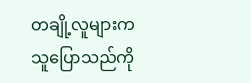တချို့လူများက သူပြောသည်ကို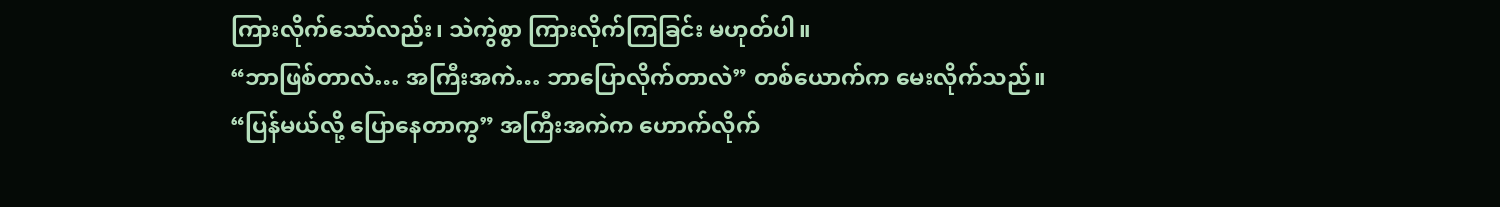ကြားလိုက်သော်လည်း၊ သဲကွဲစွာ ကြားလိုက်ကြခြင်း မဟုတ်ပါ။
“ဘာဖြစ်တာလဲ… အကြီးအကဲ… ဘာပြောလိုက်တာလဲ” တစ်ယောက်က မေးလိုက်သည်။
“ပြန်မယ်လို့ ပြောနေတာကွ” အကြီးအကဲက ဟောက်လိုက်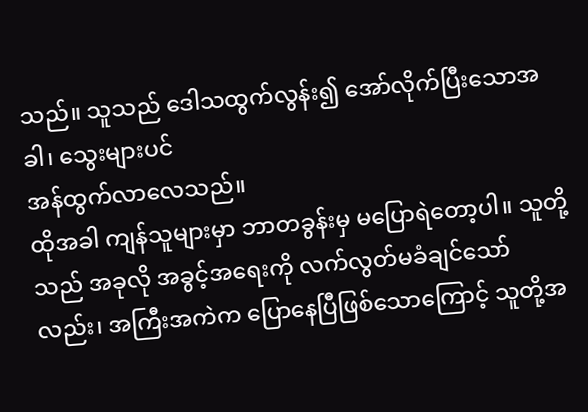သည်။ သူသည် ဒေါသထွက်လွန်း၍ အော်လိုက်ပြီးသောအခါ၊ သွေးများပင်
အန်ထွက်လာလေသည်။
ထိုအခါ ကျန်သူများမှာ ဘာတခွန်းမှ မပြောရဲတော့ပါ။ သူတို့သည် အခုလို အခွင့်အရေးကို လက်လွတ်မခံချင်သော်လည်း၊ အကြီးအကဲက ပြောနေပြီဖြစ်သောကြောင့် သူတို့အ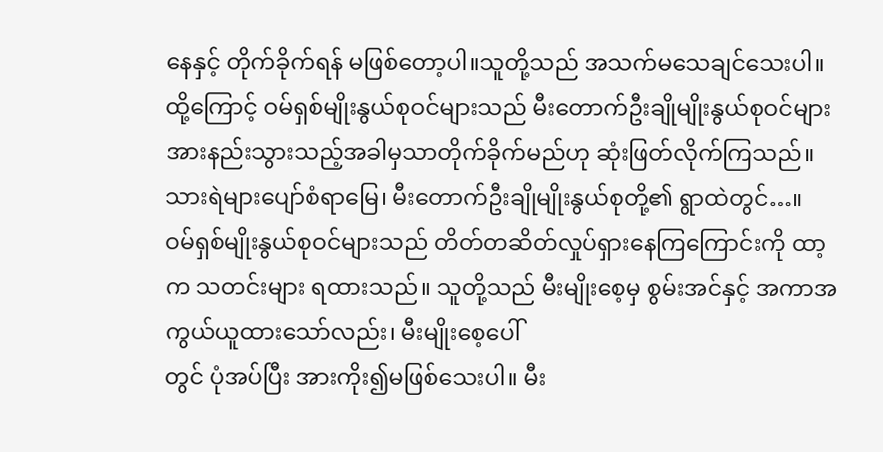နေနှင့် တိုက်ခိုက်ရန် မဖြစ်တော့ပါ။သူတို့သည် အသက်မသေချင်သေးပါ။
ထို့ကြောင့် ဝမ်ရှစ်မျိုးနွယ်စုဝင်များသည် မီးတောက်ဦးချိုမျိုးနွယ်စုဝင်များ အားနည်းသွားသည့်အခါမှသာတိုက်ခိုက်မည်ဟု ဆုံးဖြတ်လိုက်ကြသည်။
သားရဲများပျော်စံရာမြေ၊ မီးတောက်ဦးချိုမျိုးနွယ်စုတို့၏ ရွာထဲတွင်…။
ဝမ်ရှစ်မျိုးနွယ်စုဝင်များသည် တိတ်တဆိတ်လှုပ်ရှားနေကြကြောင်းကို ထာ့က သတင်းများ ရထားသည်။ သူတို့သည် မီးမျိုးစေ့မှ စွမ်းအင်နှင့် အကာအကွယ်ယူထားသော်လည်း၊ မီးမျိုးစေ့ပေါ်
တွင် ပုံအပ်ပြီး အားကိုး၍မဖြစ်သေးပါ။ မီး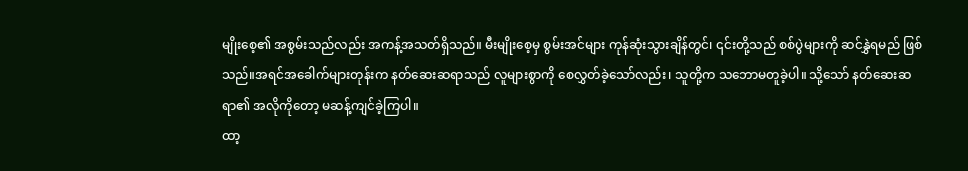မျိုးစေ့၏ အစွမ်းသည်လည်း အကန့်အသတ်ရှိသည်။ မီးမျိုးစေ့မှ စွမ်းအင်များ ကုန်ဆုံးသွားချိန်တွင်၊ ၎င်းတို့သည် စစ်ပွဲများကို ဆင်နွှဲရမည် ဖြစ်သည်။အရင်အခေါက်များတုန်းက နတ်ဆေးဆရာသည် လူများစွာကို စေလွှတ်ခဲ့သော်လည်း၊ သူတို့က သဘောမတူခဲ့ပါ။ သို့သော် နတ်ဆေးဆရာ၏ အလိုကိုတော့ မဆန့်ကျင်ခဲ့ကြပါ။
ထာ့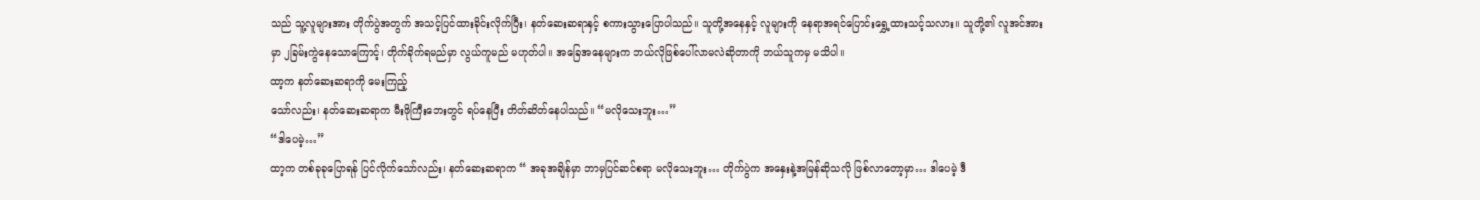သည် သူ့လူများအား တိုက်ပွဲအတွက် အသင့်ပြင်ထားခိုင်းလိုက်ပြီး၊ နတ်ဆေးဆရာနှင့် စကားသွားပြောပါသည်။ သူတို့အနေနှင့် လူများကို နေရာအရင်ပြောင်းရွှေ့ထားသင့်သလား။ သူတို့၏ လူအင်အားမှာ ၂ခြမ်းကွဲနေသောကြောင့်၊ တိုက်ခိုက်ရမည်မှာ လွယ်ကူမည် မဟုတ်ပါ။ အခြေအနေများက ဘယ်လိုဖြစ်ပေါ်လာမလဲဆိုတာကို ဘယ်သူကမှ မသိပါ။
ထာ့က နတ်ဆေးဆရာကို မေးကြည့်
သော်လည်း၊ နတ်ဆေးဆရာက မီးဖိုကြီးဘေးတွင် ရပ်နေပြီး တိတ်ဆိတ်နေပါသည်။ “မလိုသေးဘူး…”
“ဒါပေမဲ့…”
ထာ့က တစ်ခုခုပြောရန် ပြင်လိုက်သော်လည်း၊ နတ်ဆေးဆရာက “ အခုအချိန်မှာ ဘာမှပြင်ဆင်စရာ မလိုသေးဘူး… တိုက်ပွဲက အနှေးနဲ့အမြန်ဆိုသလို ဖြစ်လာတော့မှာ… ဒါပေမဲ့ ဒီ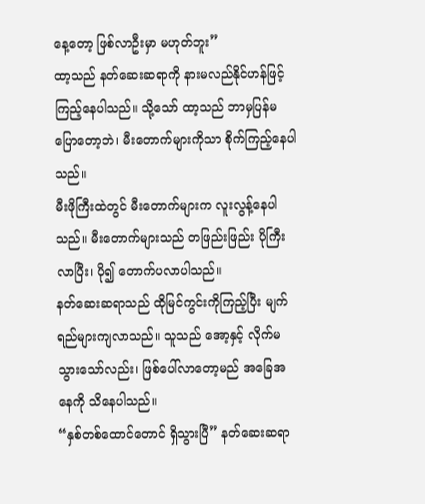နေ့တော့ ဖြစ်လာဦးမှာ မဟုတ်ဘူး”
ထာ့သည် နတ်ဆေးဆရာကို နားမလည်နိုင်ဟန်ဖြင့်ကြည့်နေပါသည်။ သို့သော် ထာ့သည် ဘာမှပြန်မပြောတော့ဘဲ၊ မီးတောက်များကိုသာ စိုက်ကြည့်နေပါသည်။
မီးဖိုကြီးထဲတွင် မီးတောက်များက လူးလွန့်နေပါသည်။ မီးတောက်များသည် တဖြည်းဖြည်း ပိုကြီးလာပြီး၊ ပို၍ တောက်ပလာပါသည်။
နတ်ဆေးဆရာသည် ထိုမြင်ကွင်းကိုကြည့်ပြီး မျက်ရည်များကျလာသည်။ သူသည် အော့နှင့် လိုက်မသွားသော်လည်း၊ ဖြစ်ပေါ်လာတော့မည် အခြေအနေကို သိနေပါသည်။
“နှစ်တစ်ထောင်တောင် ရှိသွားပြီ” နတ်ဆေးဆရာ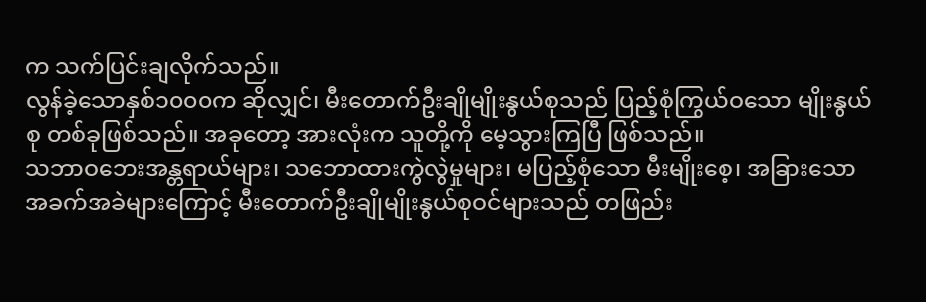က သက်ပြင်းချလိုက်သည်။
လွန်ခဲ့သောနှစ်၁၀၀၀က ဆိုလျှင်၊ မီးတောက်ဦးချိုမျိုးနွယ်စုသည် ပြည့်စုံကြွယ်ဝသော မျိုးနွယ်စု တစ်ခုဖြစ်သည်။ အခုတော့ အားလုံးက သူတို့ကို မေ့သွားကြပြီ ဖြစ်သည်။
သဘာဝဘေးအန္တရာယ်များ၊ သဘောထားကွဲလွဲမှုများ၊ မပြည့်စုံသော မီးမျိုးစေ့၊ အခြားသော အခက်အခဲများကြောင့် မီးတောက်ဦးချိုမျိုးနွယ်စုဝင်များသည် တဖြည်း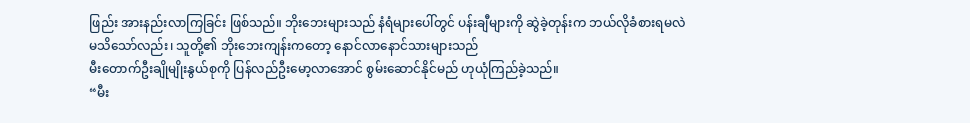ဖြည်း အားနည်းလာကြခြင်း ဖြစ်သည်။ ဘိုးဘေးများသည် နံရံများပေါ်တွင် ပန်းချီများကို ဆွဲခဲ့တုန်းက ဘယ်လိုခံစားရမလဲ မသိသော်လည်း၊ သူတို့၏ ဘိုးဘေးကျန်းကတော့ နောင်လာနောင်သားများသည်
မီးတောက်ဦးချိုမျိုးနွယ်စုကို ပြန်လည်ဦးမော့လာအောင် စွမ်းဆောင်နိုင်မည် ဟုယုံကြည်ခဲ့သည်။
“မီး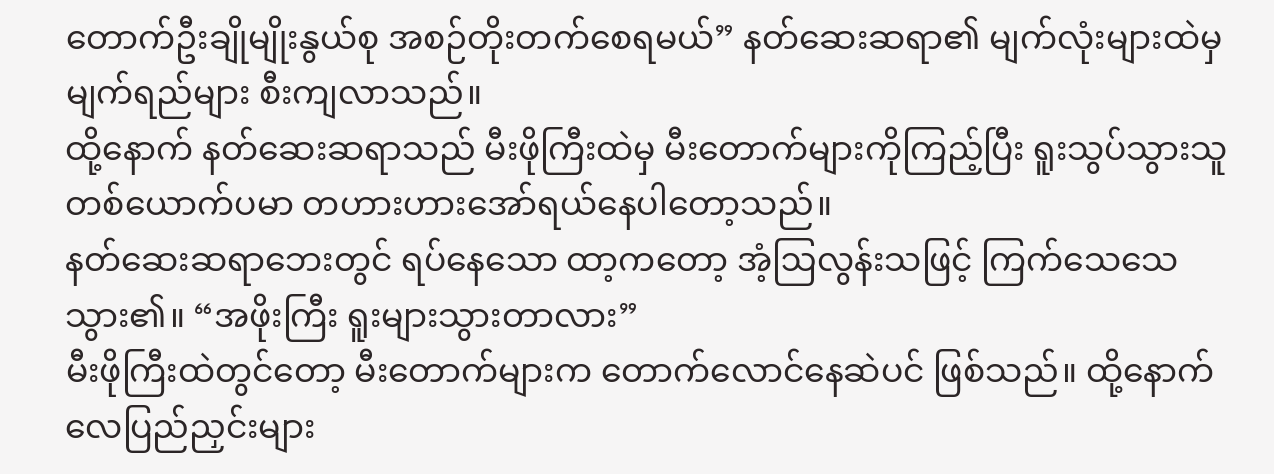တောက်ဦးချိုမျိုးနွယ်စု အစဉ်တိုးတက်စေရမယ်” နတ်ဆေးဆရာ၏ မျက်လုံးများထဲမှ မျက်ရည်များ စီးကျလာသည်။
ထို့နောက် နတ်ဆေးဆရာသည် မီးဖိုကြီးထဲမှ မီးတောက်များကိုကြည့်ပြီး ရူးသွပ်သွားသူတစ်ယောက်ပမာ တဟားဟားအော်ရယ်နေပါတော့သည်။
နတ်ဆေးဆရာဘေးတွင် ရပ်နေသော ထာ့ကတော့ အံ့ဩလွန်းသဖြင့် ကြက်သေသေသွား၏။ “အဖိုးကြီး ရူးများသွားတာလား”
မီးဖိုကြီးထဲတွင်တော့ မီးတောက်များက တောက်လောင်နေဆဲပင် ဖြစ်သည်။ ထို့နောက် လေပြည်ညှင်းများ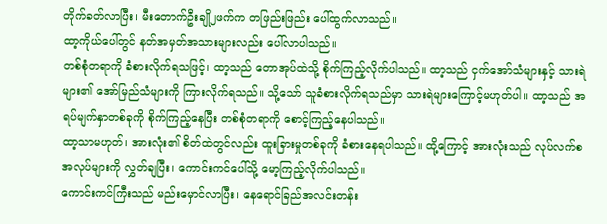တိုက်ခတ်လာပြီး၊ မီးတောက်ဦးချို၂ဖက်က တဖြည်းဖြည်း ပေါ်ထွက်လာသည်။
ထာ့ကိုယ်ပေါ်တွင် နတ်အမှတ်အသားများလည်း ပေါ်လာပါသည်။
တစ်စုံတရာကို ခံစားလိုက်ရသဖြင့်၊ ထာ့သည် တောအုပ်ထဲသို့ စိုက်ကြည့်လိုက်ပါသည်။ ထာ့သည် ငှက်အော်သံများနှင့် သားရဲများ၏ အော်မြည်သံများကို ကြားလိုက်ရသည်။ သို့သော် သူခံစားလိုက်ရသည်မှာ သားရဲများကြောင့်မဟုတ်ပါ။ ထာ့သည် အရပ်မျက်နှာတစ်ခုကို စိုက်ကြည့်နေပြီး တစ်စုံတရာကို စောင့်ကြည့်နေပါသည်။
ထာ့သာမဟုတ်၊ အားလုံး၏ စိတ်ထဲတွင်လည်း ထူးခြားမှုတစ်ခုကို ခံစားနေရပါသည်။ ထို့ကြောင့် အားလုံးသည် လုပ်လက်စအလုပ်များကို လွှတ်ချပြီး၊ ကောင်းကင်ပေါ်သို့ မော့ကြည့်လိုက်ပါသည်။
ကောင်းကင်ကြီးသည် မည်းမှောင်လာပြီး၊ နေရောင်ခြည်အလင်းတန်း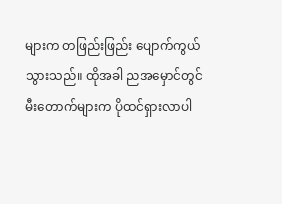များက တဖြည်းဖြည်း ပျောက်ကွယ်သွားသည်။ ထိုအခါ ညအမှောင်တွင် မီးတောက်များက ပိုထင်ရှားလာပါ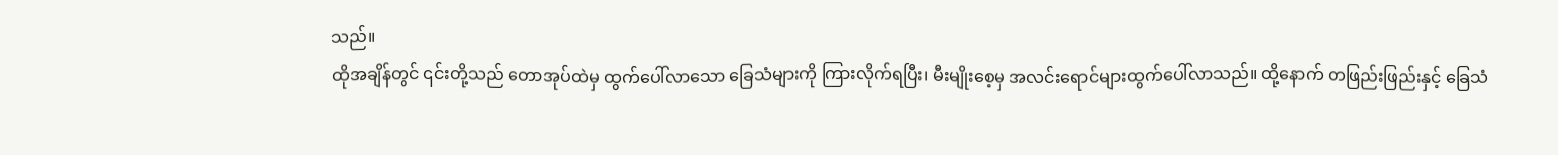သည်။
ထိုအချိန်တွင် ၎င်းတို့သည် တောအုပ်ထဲမှ ထွက်ပေါ်လာသော ခြေသံများကို ကြားလိုက်ရပြီး၊ မီးမျိုးစေ့မှ အလင်းရောင်များထွက်ပေါ်လာသည်။ ထို့နောက် တဖြည်းဖြည်းနှင့် ခြေသံ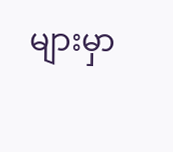များမှာ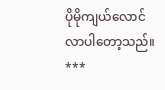ပိုမိုကျယ်လောင်လာပါတော့သည်။
***